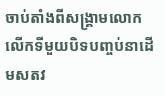ចាប់តាំងពីសង្គ្រាមលោកលើកទីមួយបិទបញ្ចប់នាដើមសតវ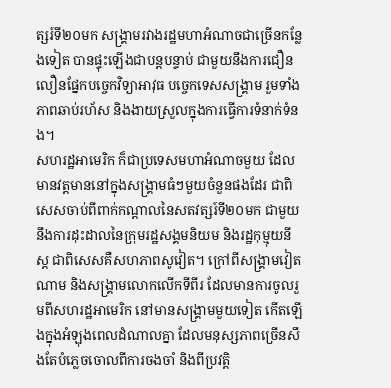ត្សរ៍ទី២០មក សង្គ្រាមរវាងរដ្ឋមហាអំណាចជាច្រើនកន្លែងទៀត បានផ្ទុះឡើងជាបន្តបន្ទាប់ ជាមួយនឹងការជឿនលឿនផ្នែកបច្ចេកវិទ្យាអាវុធ បច្ចេកទេសសង្គ្រាម រួមទាំងភាពឆាប់រហ័ស និងងាយស្រួលក្នុងការធ្វើការទំនាក់ទំនង។
សហរដ្ឋអាមេរិក ក៏ជាប្រទេសមហាអំណាចមួយ ដែលមានវត្តមាននៅក្នុងសង្គ្រាមធំៗមួយចំនួនផងដែរ ជាពិសេសចាប់ពីពាក់កណ្តាលនៃសតវត្សរ៍ទី២០មក ជាមួយនឹងការដុះដាលនៃក្រុមរដ្ឋសង្គមនិយម និងរដ្ឋកុម្មុយនីស្ត ជាពិសេសគឺសហភាពសូវៀត។ ក្រៅពីសង្គ្រាមវៀតណាម និងសង្គ្រាមលោកលើកទីពីរ ដែលមានការចូលរួមពីសហរដ្ឋអាមេរិក នៅមានសង្គ្រាមមួយទៀត កើតឡើងក្នុងអំឡុងពេលដំណាលគ្នា ដែលមនុស្សភាពច្រើនសឹងតែបំភ្លេចចោលពីការចងចាំ និងពីប្រវត្តិ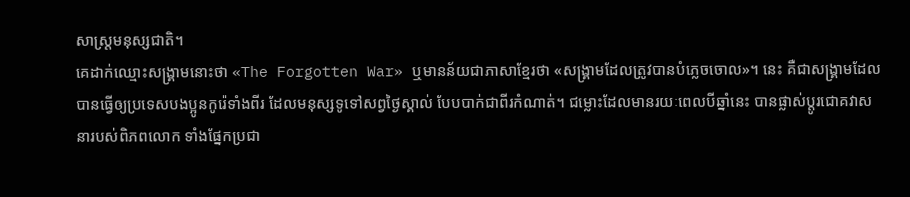សាស្ត្រមនុស្សជាតិ។
គេដាក់ឈ្មោះសង្គ្រាមនោះថា «The Forgotten War» ឬមានន័យជាភាសាខ្មែរថា «សង្គ្រាមដែលត្រូវបានបំភ្លេចចោល»។ នេះ គឺជាសង្គ្រាមដែលបានធ្វើឲ្យប្រទេសបងប្អូនកូរ៉េទាំងពីរ ដែលមនុស្សទូទៅសព្វថ្ងៃស្គាល់ បែបបាក់ជាពីរកំណាត់។ ជម្លោះដែលមានរយៈពេលបីឆ្នាំនេះ បានផ្លាស់ប្តូរជោគវាសនារបស់ពិភពលោក ទាំងផ្នែកប្រជា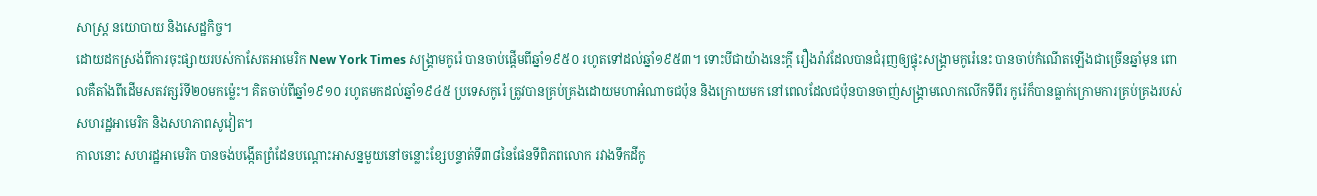សាស្ត្រ នយោបាយ និងសេដ្ឋកិច្ច។
ដោយដកស្រង់ពីការចុះផ្សាយរបស់កាសែតអាមេរិក New York Times សង្គ្រាមកូរ៉េ បានចាប់ផ្តើមពីឆ្នាំ១៩៥០ រហូតទៅដល់ឆ្នាំ១៩៥៣។ ទោះបីជាយ៉ាងនេះក្តី រឿងរ៉ាវដែលបានជំរុញឲ្យផ្ទុះសង្គ្រាមកូរ៉េនេះ បានចាប់កំណើតឡើងជាច្រើនឆ្នាំមុន ពោលគឺតាំងពីដើមសតវត្សរ៍ទី២០មកម្ល៉េះ។ គិតចាប់ពីឆ្នាំ១៩១០ រហូតមកដល់ឆ្នាំ១៩៤៥ ប្រទេសកូរ៉េ ត្រូវបានគ្រប់គ្រងដោយមហាអំណាចជប៉ុន និងក្រោយមក នៅពេលដែលជប៉ុនបានចាញ់សង្គ្រាមលោកលើកទីពីរ កូរ៉េក៏បានធ្លាក់ក្រោមការគ្រប់គ្រងរបស់សហរដ្ឋអាមេរិក និងសហភាពសូវៀត។
កាលនោះ សហរដ្ឋអាមេរិក បានចង់បង្កើតព្រំដែនបណ្តោះអាសន្នមួយនៅចន្លោះខ្សែបន្ទាត់ទី៣៨នៃផែនទីពិភពលោក រវាងទឹកដីកូ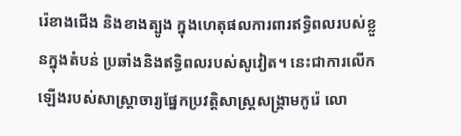រ៉េខាងជើង និងខាងត្បូង ក្នុងហេតុផលការពារឥទ្ធិពលរបស់ខ្លួនក្នុងតំបន់ ប្រឆាំងនិងឥទ្ធិពលរបស់សូវៀត។ នេះជាការលើកឡើងរបស់សាស្ត្រាចារ្យផ្នែកប្រវត្តិសាស្ត្រសង្គ្រាមកូរ៉េ លោ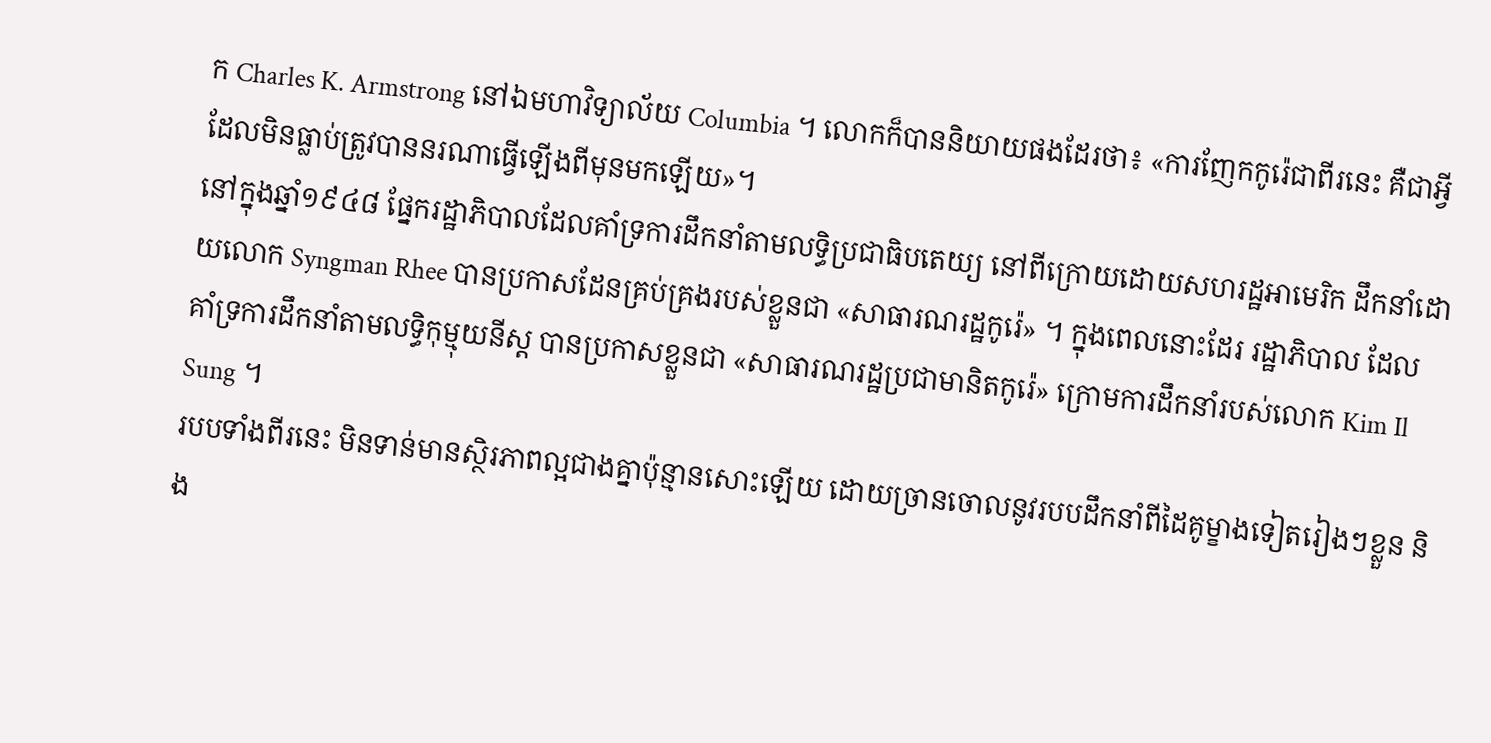ក Charles K. Armstrong នៅឯមហាវិទ្យាល័យ Columbia ។ លោកក៏បាននិយាយផងដែរថា៖ «ការញែកកូរ៉េជាពីរនេះ គឺជាអ្វីដែលមិនធ្លាប់ត្រូវបាននរណាធ្វើឡើងពីមុនមកឡើយ»។
នៅក្នុងឆ្នាំ១៩៤៨ ផ្នែករដ្ឋាភិបាលដែលគាំទ្រការដឹកនាំតាមលទ្ធិប្រជាធិបតេយ្យ នៅពីក្រោយដោយសហរដ្ឋអាមេរិក ដឹកនាំដោយលោក Syngman Rhee បានប្រកាសដែនគ្រប់គ្រងរបស់ខ្លួនជា «សាធារណរដ្ឋកូរ៉េ» ។ ក្នុងពេលនោះដែរ រដ្ឋាភិបាល ដែលគាំទ្រការដឹកនាំតាមលទ្ធិកុម្មុយនីស្ត បានប្រកាសខ្លួនជា «សាធារណរដ្ឋប្រជាមានិតកូរ៉េ» ក្រោមការដឹកនាំរបស់លោក Kim Il Sung ។
របបទាំងពីរនេះ មិនទាន់មានស្ថិរភាពល្អជាងគ្នាប៉ុន្មានសោះឡើយ ដោយច្រានចោលនូវរបបដឹកនាំពីដៃគូម្ខាងទៀតរៀងៗខ្លួន និង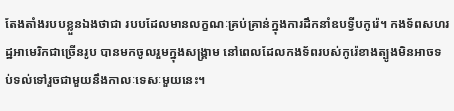តែងតាំងរបបខ្លួនឯងថាជា របបដែលមានលក្ខណៈគ្រប់គ្រាន់ក្នុងការដឹកនាំឧបទ្វីបកូរ៉េ។ កងទ័ពសហរដ្ឋអាមេរិកជាច្រើនរូប បានមកចូលរួមក្នុងសង្គ្រាម នៅពេលដែលកងទ័ពរបស់កូរ៉េខាងត្បូងមិនអាចទប់ទល់ទៅរួចជាមួយនឹងកាលៈទេសៈមួយនេះ។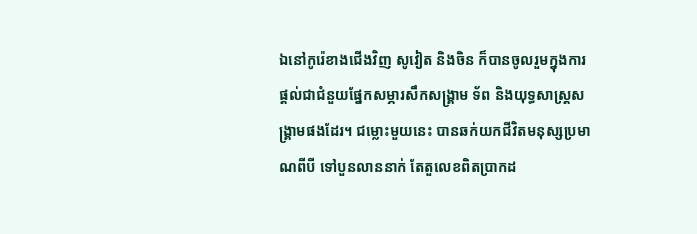ឯនៅកូរ៉េខាងជើងវិញ សូវៀត និងចិន ក៏បានចូលរួមក្នុងការផ្តល់ជាជំនួយផ្នែកសម្ភារសឹកសង្គ្រាម ទ័ព និងយុទ្ធសាស្ត្រសង្គ្រាមផងដែរ។ ជម្លោះមួយនេះ បានឆក់យកជីវិតមនុស្សប្រមាណពីបី ទៅបួនលាននាក់ តែតួលេខពិតប្រាកដ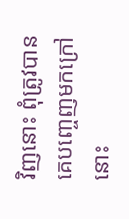វិញនោះ ពុំត្រូវបានគេបញ្ចេញមកក្រៅនោះ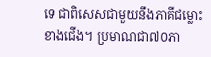ទេ ជាពិសេសជាមួយនឹងភាគីជម្លោះខាងជើង។ ប្រមាណជា៧០ភា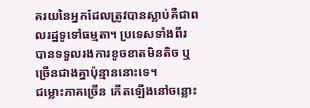គរយនៃអ្នកដែលត្រូវបានស្លាប់គឺជាពលរដ្ឋទូទៅធម្មតា។ ប្រទេសទាំងពីរ បានទទួលរងការខូចខាតមិនតិច ឬច្រើនជាងគ្នាប៉ុន្មាននោះទេ។
ជម្លោះភាគច្រើន កើតឡើងនៅចន្លោះ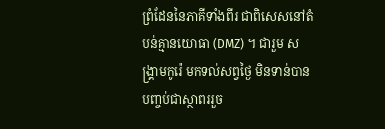ព្រំដែននៃភាគីទាំងពីរ ជាពិសេសនៅតំបន់គ្មានយោធា (DMZ) ។ ជារួម សង្គ្រាមកូរ៉េ មកទល់សព្វថ្ងៃ មិនទាន់បានបញ្ចប់ជាស្ថាពររួច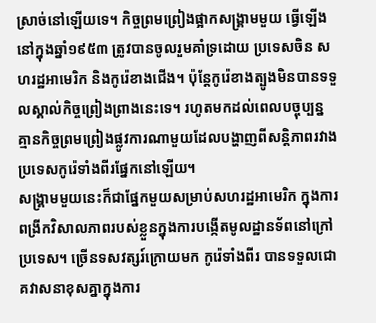ស្រាច់នៅឡើយទេ។ កិច្ចព្រមព្រៀងផ្អាកសង្គ្រាមមួយ ធ្វើឡើងនៅក្នុងឆ្នាំ១៩៥៣ ត្រូវបានចូលរួមគាំទ្រដោយ ប្រទេសចិន សហរដ្ឋអាមេរិក និងកូរ៉េខាងជើង។ ប៉ុន្តែកូរ៉េខាងត្បូងមិនបានទទួលស្គាល់កិច្ចព្រៀងព្រាងនេះទេ។ រហូតមកដល់ពេលបច្ចុប្បន្ន គ្មានកិច្ចព្រមព្រៀងផ្លូវការណាមួយដែលបង្ហាញពីសន្តិភាពរវាងប្រទេសកូរ៉េទាំងពីរផ្នែកនៅឡើយ។
សង្គ្រាមមួយនេះក៏ជាផ្នែកមួយសម្រាប់សហរដ្ឋអាមេរិក ក្នុងការពង្រីកវិសាលភាពរបស់ខ្លួនក្នុងការបង្កើតមូលដ្ឋានទ័ពនៅក្រៅប្រទេស។ ច្រើនទសវត្សរ៍ក្រោយមក កូរ៉េទាំងពីរ បានទទួលជោគវាសនាខុសគ្នាក្នុងការ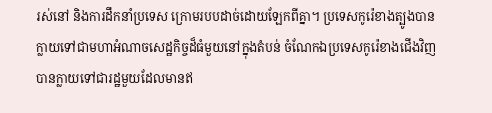រស់នៅ និងការដឹកនាំប្រទេស ក្រោមរបបដាច់ដោយឡែកពីគ្នា។ ប្រទេសកូរ៉េខាងត្បូងបានក្លាយទៅជាមហាអំណាចសេដ្ឋកិច្ចដ៏ធំមួយនៅក្នុងតំបន់ ចំណែកឯប្រទេសកូរ៉េខាងជើងវិញបានក្លាយទៅជារដ្ឋមួយដែលមានឥ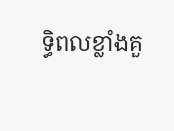ទ្ធិពលខ្លាំងគួ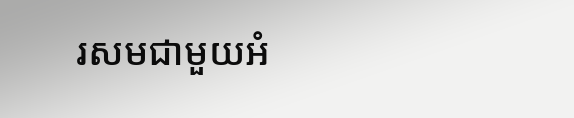រសមជាមួយអំ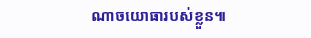ណាចយោធារបស់ខ្លួន៕